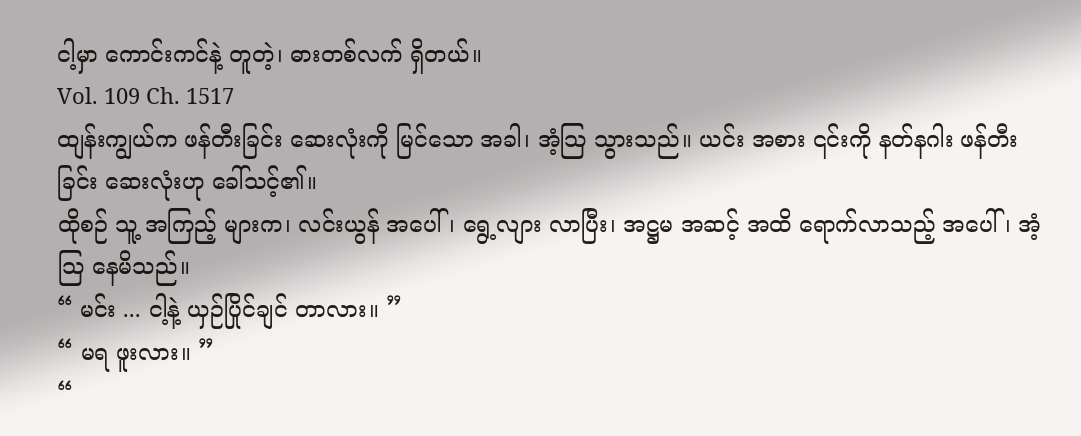ငါ့မှာ ကောင်းကင်နဲ့ တူတဲ့၊ ဓားတစ်လက် ရှိတယ်။
Vol. 109 Ch. 1517
ထျန်းကျွယ်က ဖန်တီးခြင်း ဆေးလုံးကို မြင်သော အခါ၊ အံ့သြ သွားသည်။ ယင်း အစား ၎င်းကို နတ်နဂါး ဖန်တီးခြင်း ဆေးလုံးဟု ခေါ်သင့်၏။
ထိုစဉ် သူ့ အကြည့် များက၊ လင်းယွန် အပေါ်၊ ရွေ့လျား လာပြီး၊ အဋ္ဌမ အဆင့် အထိ ရောက်လာသည့် အပေါ်၊ အံ့သြ နေမိသည်။
“ မင်း ... ငါ့နဲ့ ယှဉ်ပြိုင်ချင် တာလား။ ”
“ မရ ဖူးလား။ ”
“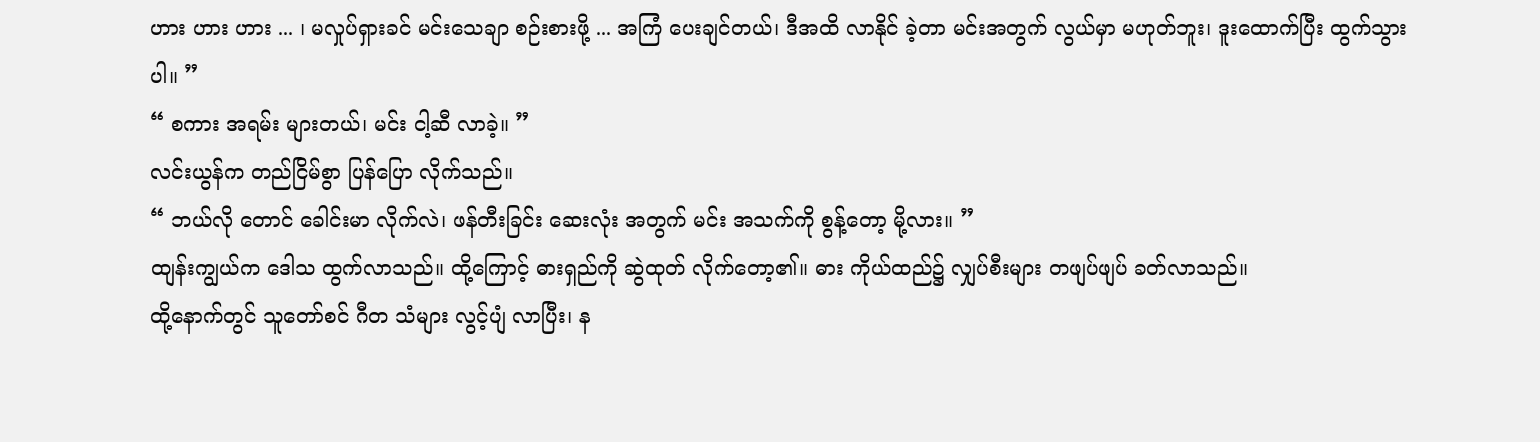ဟား ဟား ဟား ... ၊ မလှုပ်ရှားခင် မင်းသေချာ စဉ်းစားဖို့ ... အကြံ ပေးချင်တယ်၊ ဒီအထိ လာနိုင် ခဲ့တာ မင်းအတွက် လွယ်မှာ မဟုတ်ဘူး၊ ဒူးထောက်ပြီး ထွက်သွားပါ။ ”
“ စကား အရမ်း များတယ်၊ မင်း ငါ့ဆီ လာခဲ့။ ”
လင်းယွန်က တည်ငြိမ်စွာ ပြန်ပြော လိုက်သည်။
“ ဘယ်လို တောင် ခေါင်းမာ လိုက်လဲ၊ ဖန်တီးခြင်း ဆေးလုံး အတွက် မင်း အသက်ကို စွန့်တော့ မို့လား။ ”
ထျန်းကျွယ်က ဒေါသ ထွက်လာသည်။ ထို့ကြောင့် ဓားရှည်ကို ဆွဲထုတ် လိုက်တော့၏။ ဓား ကိုယ်ထည်၌ လျှပ်စီးများ တဖျပ်ဖျပ် ခတ်လာသည်။
ထို့နောက်တွင် သူတော်စင် ဂီတ သံများ လွင့်ပျံ လာပြီး၊ န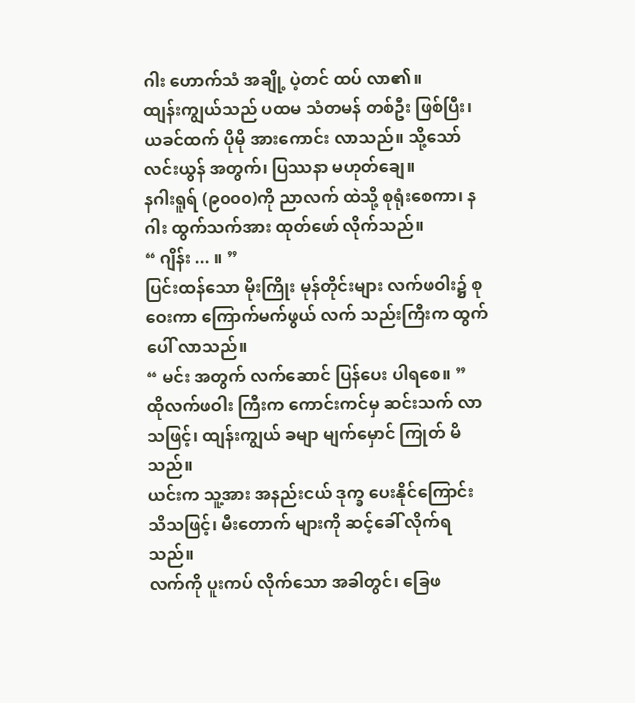ဂါး ဟောက်သံ အချို့ ပဲ့တင် ထပ် လာ၏။
ထျန်းကျွယ်သည် ပထမ သံတမန် တစ်ဦး ဖြစ်ပြီး၊ ယခင်ထက် ပိုမို အားကောင်း လာသည်။ သို့သော် လင်းယွန် အတွက်၊ ပြဿနာ မဟုတ်ချေ။
နဂါးရူရ် (၉၀၀၀)ကို ညာလက် ထဲသို့ စုရုံးစေကာ၊ နဂါး ထွက်သက်အား ထုတ်ဖော် လိုက်သည်။
“ ဂျိန်း ... ။ ”
ပြင်းထန်သော မိုးကြိုး မုန်တိုင်းများ လက်ဖဝါး၌ စုဝေးကာ ကြောက်မက်ဖွယ် လက် သည်းကြီးက ထွက်ပေါ် လာသည်။
“ မင်း အတွက် လက်ဆောင် ပြန်ပေး ပါရစေ။ ”
ထိုလက်ဖဝါး ကြီးက ကောင်းကင်မှ ဆင်းသက် လာသဖြင့်၊ ထျန်းကျွယ် ခမျာ မျက်မှောင် ကြုတ် မိသည်။
ယင်းက သူ့အား အနည်းငယ် ဒုက္ခ ပေးနိုင်ကြောင်း သိသဖြင့်၊ မီးတောက် များကို ဆင့်ခေါ် လိုက်ရသည်။
လက်ကို ပူးကပ် လိုက်သော အခါတွင်၊ ခြေဖ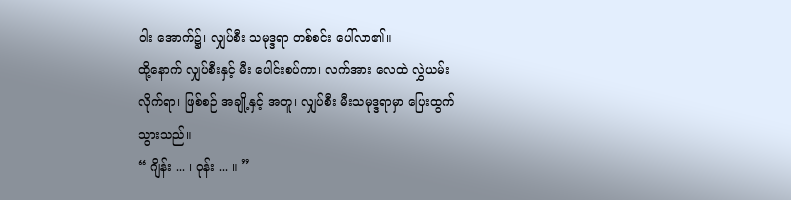ဝါး အောက်၌၊ လျှပ်စီး သမုဒ္ဒရာ တစ်စင်း ပေါ်လာ၏။
ထို့နောက် လျှပ်စီးနှင့် မီး ပေါင်းစပ်ကာ၊ လက်အား လေထဲ လွှဲယမ်း လိုက်ရာ၊ ဖြစ်စဉ် အချို့နှင့် အတူ၊ လျှပ်စီး မီးသမုဒ္ဒရာမှာ ပြေးထွက် သွားသည်။
“ ဂျိန်း ... ၊ ဝုန်း ... ။ ”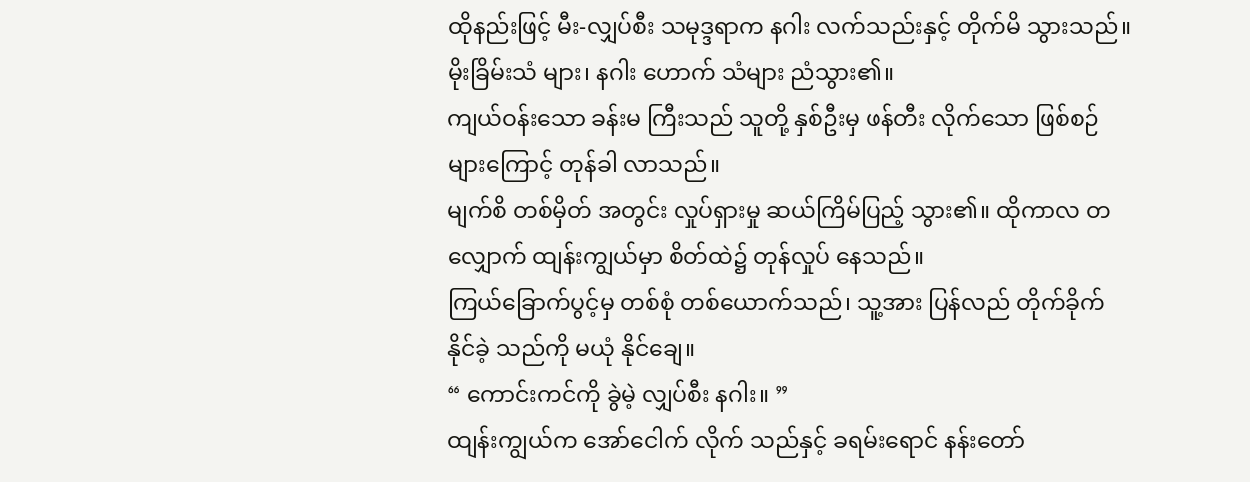ထိုနည်းဖြင့် မီး-လျှပ်စီး သမုဒ္ဒရာက နဂါး လက်သည်းနှင့် တိုက်မိ သွားသည်။ မိုးခြိမ်းသံ များ၊ နဂါး ဟောက် သံများ ညံသွား၏။
ကျယ်ဝန်းသော ခန်းမ ကြီးသည် သူတို့ နှစ်ဦးမှ ဖန်တီး လိုက်သော ဖြစ်စဉ် များကြောင့် တုန်ခါ လာသည်။
မျက်စိ တစ်မှိတ် အတွင်း လှုပ်ရှားမှု ဆယ်ကြိမ်ပြည့် သွား၏။ ထိုကာလ တလျှောက် ထျန်းကျွယ်မှာ စိတ်ထဲ၌ တုန်လှုပ် နေသည်။
ကြယ်ခြောက်ပွင့်မှ တစ်စုံ တစ်ယောက်သည်၊ သူ့အား ပြန်လည် တိုက်ခိုက် နိုင်ခဲ့ သည်ကို မယုံ နိုင်ချေ။
“ ကောင်းကင်ကို ခွဲမဲ့ လျှပ်စီး နဂါး။ ”
ထျန်းကျွယ်က အော်ငေါက် လိုက် သည်နှင့် ခရမ်းရောင် နန်းတော်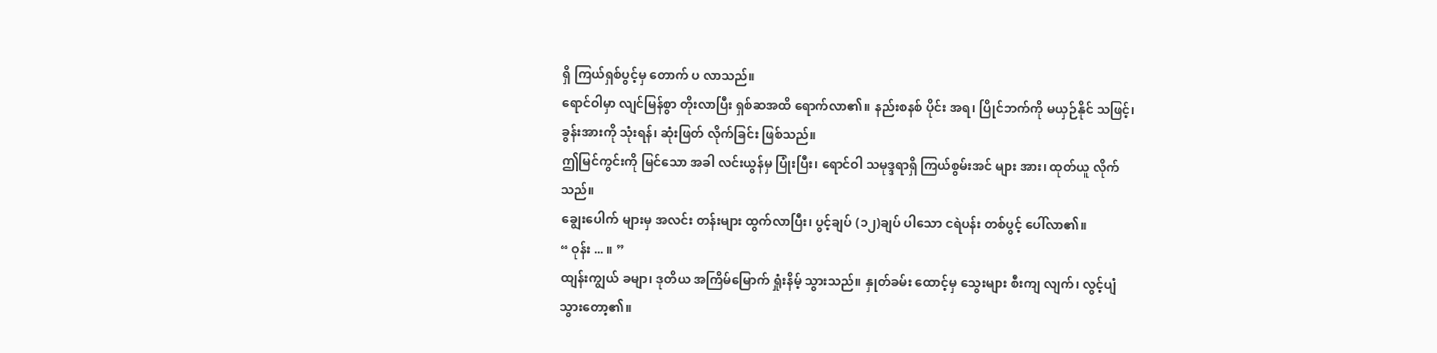ရှိ ကြယ်ရှစ်ပွင့်မှ တောက် ပ လာသည်။
ရောင်ဝါမှာ လျင်မြန်စွာ တိုးလာပြီး ရှစ်ဆအထိ ရောက်လာ၏။ နည်းစနစ် ပိုင်း အရ၊ ပြိုင်ဘက်ကို မယှဉ်နိုင် သဖြင့်၊ ခွန်းအားကို သုံးရန်၊ ဆုံးဖြတ် လိုက်ခြင်း ဖြစ်သည်။
ဤမြင်ကွင်းကို မြင်သော အခါ လင်းယွန်မှ ပြုံးပြီး၊ ရောင်ဝါ သမုဒ္ဒရာရှိ ကြယ်စွမ်းအင် များ အား၊ ထုတ်ယူ လိုက်သည်။
ချွေးပေါက် များမှ အလင်း တန်းများ ထွက်လာပြီး၊ ပွင့်ချပ် (၁၂)ချပ် ပါသော ငရဲပန်း တစ်ပွင့် ပေါ်လာ၏။
“ ဝုန်း ... ။ ”
ထျန်းကျွယ် ခမျာ၊ ဒုတိယ အကြိမ်မြောက် ရှုံးနိမ့် သွားသည်။ နှုတ်ခမ်း ထောင့်မှ သွေးများ စီးကျ လျက်၊ လွင့်ပျံ သွားတော့၏။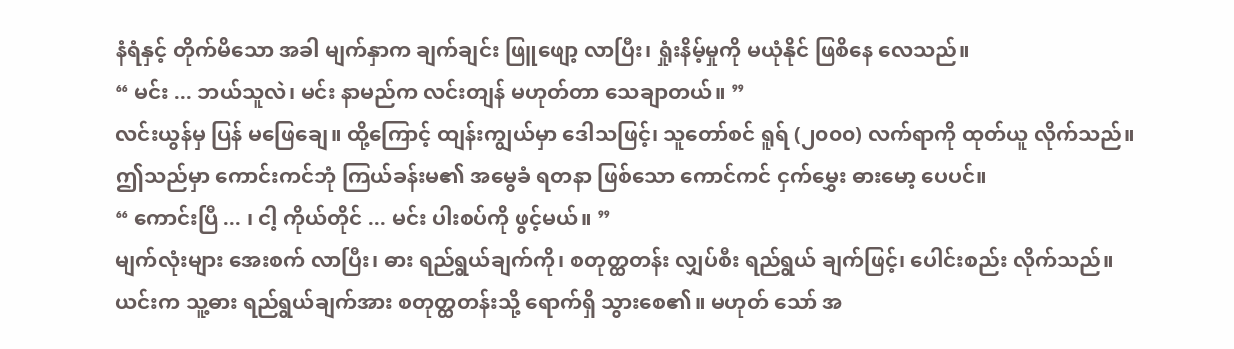နံရံနှင့် တိုက်မိသော အခါ မျက်နှာက ချက်ချင်း ဖြူဖျော့ လာပြီး၊ ရှုံးနိမ့်မှုကို မယုံနိုင် ဖြစိနေ လေသည်။
“ မင်း ... ဘယ်သူလဲ၊ မင်း နာမည်က လင်းတျန် မဟုတ်တာ သေချာတယ်။ ”
လင်းယွန်မှ ပြန် မဖြေချေ။ ထို့ကြောင့် ထျန်းကျွယ်မှာ ဒေါသဖြင့်၊ သူတော်စင် ရူရ် (၂၀၀၀) လက်ရာကို ထုတ်ယူ လိုက်သည်။
ဤသည်မှာ ကောင်းကင်ဘုံ ကြယ်ခန်းမ၏ အမွေခံ ရတနာ ဖြစ်သော ကောင်ကင် ငှက်မွှေး ဓားမော့ ပေပင်။
“ ကောင်းပြီ ... ၊ ငါ့ ကိုယ်တိုင် ... မင်း ပါးစပ်ကို ဖွင့်မယ်။ ”
မျက်လုံးများ အေးစက် လာပြီး၊ ဓား ရည်ရွယ်ချက်ကို၊ စတုတ္ထတန်း လျှပ်စီး ရည်ရွယ် ချက်ဖြင့်၊ ပေါင်းစည်း လိုက်သည်။
ယင်းက သူ့ဓား ရည်ရွယ်ချက်အား စတုတ္ထတန်းသို့ ရောက်ရှိ သွားစေ၏။ မဟုတ် သော် အ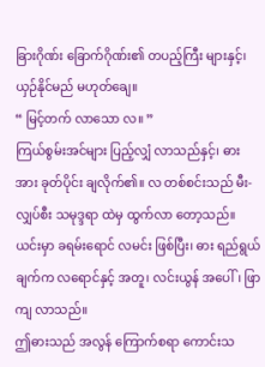ခြားဂိုဏ်း ခြောက်ဂိုဏ်း၏ တပည့်ကြီး များနှင့်၊ ယှဉ်နိုင်မည် မဟုတ်ချေ။
“ မြင့်တက် လာသော လ။ ”
ကြယ်စွမ်းအင်များ ပြည့်လျှံ လာသည်နှင့်၊ ဓားအား ခုတ်ပိုင်း ချလိုက်၏။ လ တစ်စင်းသည် မီး-လျှပ်စီး သမုဒ္ဒရာ ထဲမှ ထွက်လာ တော့သည်။
ယင်းမှာ ခရမ်းရောင် လမင်း ဖြစ်ပြီး၊ ဓား ရည်ရွယ်ချက်က လရောင်နှင့် အတူ၊ လင်းယွန် အပေါ်၊ ဖြာကျ လာသည်။
ဤဓားသည် အလွန် ကြောက်စရာ ကောင်းသ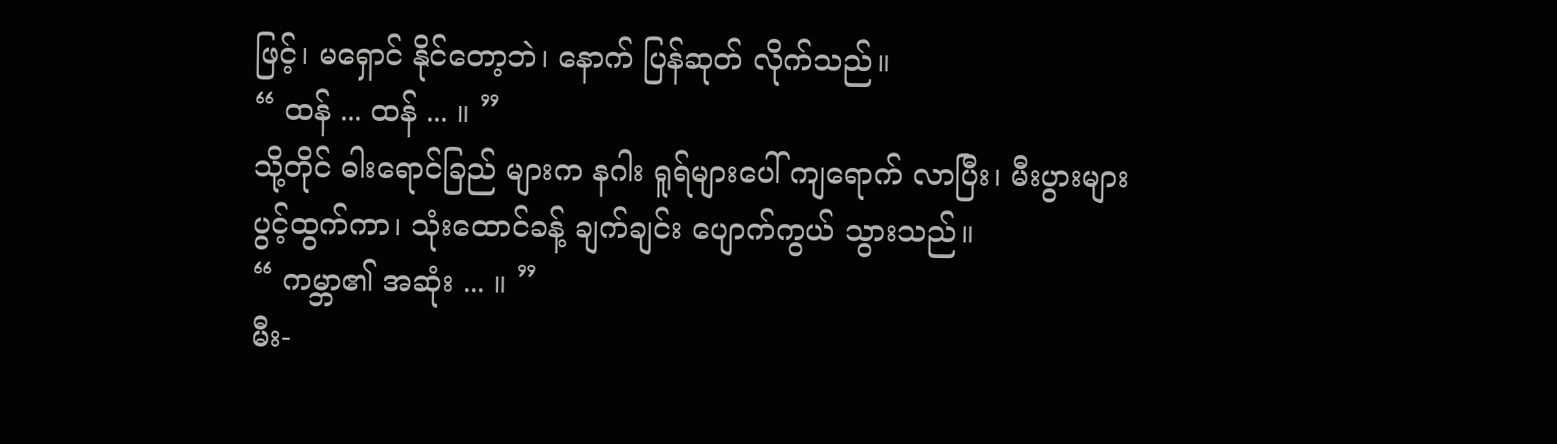ဖြင့်၊ မရှောင် နိုင်တော့ဘဲ၊ နောက် ပြန်ဆုတ် လိုက်သည်။
“ ထန် ... ထန် ... ။ ”
သို့တိုင် ဓါးရောင်ခြည် များက နဂါး ရူရ်များပေါ် ကျရောက် လာပြီး၊ မီးပွားများ ပွင့်ထွက်ကာ၊ သုံးထောင်ခန့် ချက်ချင်း ပျောက်ကွယ် သွားသည်။
“ ကမ္ဘာ၏ အဆုံး ... ။ ”
မီး-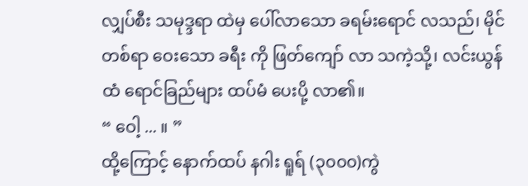လျှပ်စီး သမုဒ္ဒရာ ထဲမှ ပေါ်လာသော ခရမ်းရောင် လသည်၊ မိုင်တစ်ရာ ဝေးသော ခရီး ကို ဖြတ်ကျော် လာ သကဲ့သို့၊ လင်းယွန်ထံ ရောင်ခြည်များ ထပ်မံ ပေးပို့ လာ၏။
“ ဝေါ့ ... ။ ”
ထို့ကြောင့် နောက်ထပ် နဂါး ရူရ် (၃၀၀၀)ကွဲ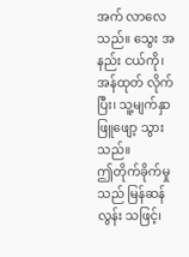အက် လာလေသည်။ သွေး အနည်း ငယ်ကို၊ အန်ထုတ် လိုက်ပြီး၊ သူ့မျက်နှာ ဖြူဖျော့ သွားသည်။
ဤတိုက်ခိုက်မှုသည် မြန်ဆန်လွန်း သဖြင့်၊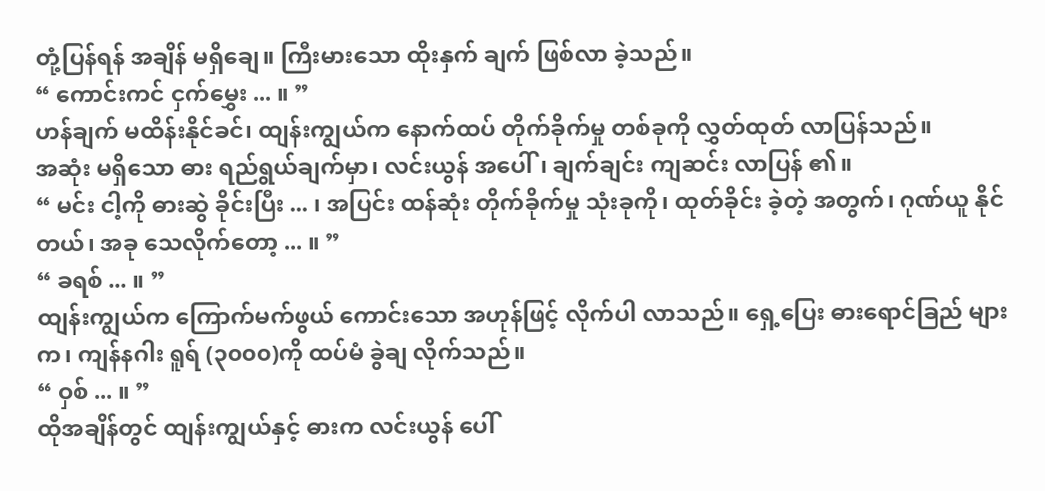တုံ့ပြန်ရန် အချိန် မရှိချေ။ ကြီးမားသော ထိုးနှက် ချက် ဖြစ်လာ ခဲ့သည်။
“ ကောင်းကင် ငှက်မွှေး ... ။ ”
ဟန်ချက် မထိန်းနိုင်ခင်၊ ထျန်းကျွယ်က နောက်ထပ် တိုက်ခိုက်မှု တစ်ခုကို လွှတ်ထုတ် လာပြန်သည်။
အဆုံး မရှိသော ဓား ရည်ရွယ်ချက်မှာ၊ လင်းယွန် အပေါ်၊ ချက်ချင်း ကျဆင်း လာပြန် ၏။
“ မင်း ငါ့ကို ဓားဆွဲ ခိုင်းပြီး ... ၊ အပြင်း ထန်ဆုံး တိုက်ခိုက်မှု သုံးခုကို၊ ထုတ်ခိုင်း ခဲ့တဲ့ အတွက်၊ ဂုဏ်ယူ နိုင်တယ်၊ အခု သေလိုက်တော့ ... ။ ”
“ ခရစ် ... ။ ”
ထျန်းကျွယ်က ကြောက်မက်ဖွယ် ကောင်းသော အဟုန်ဖြင့် လိုက်ပါ လာသည်။ ရှေ့ပြေး ဓားရောင်ခြည် များက၊ ကျန်နဂါး ရူရ် (၃၀၀၀)ကို ထပ်မံ ခွဲချ လိုက်သည်။
“ ဝှစ် ... ။ ”
ထိုအချိန်တွင် ထျန်းကျွယ်နှင့် ဓားက လင်းယွန် ပေါ်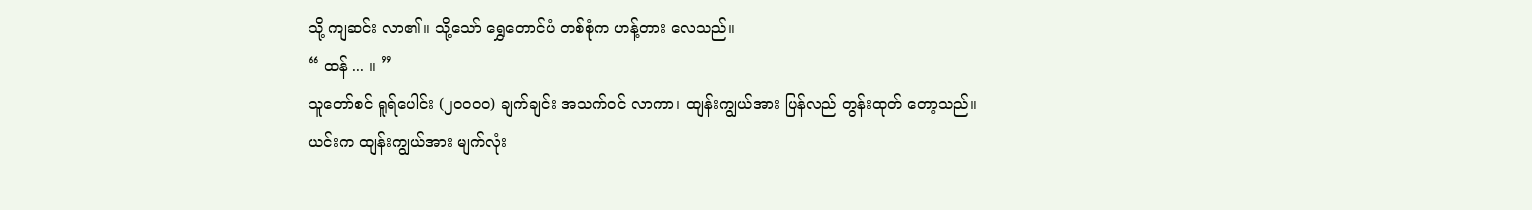သို့ ကျဆင်း လာ၏။ သို့သော် ရွှေတောင်ပံ တစ်စုံက ဟန့်တား လေသည်။
“ ထန် ... ။ ”
သူတော်စင် ရူရ်ပေါင်း (၂၀၀၀၀) ချက်ချင်း အသက်ဝင် လာကာ၊ ထျန်းကျွယ်အား ပြန်လည် တွန်းထုတ် တော့သည်။
ယင်းက ထျန်းကျွယ်အား မျက်လုံး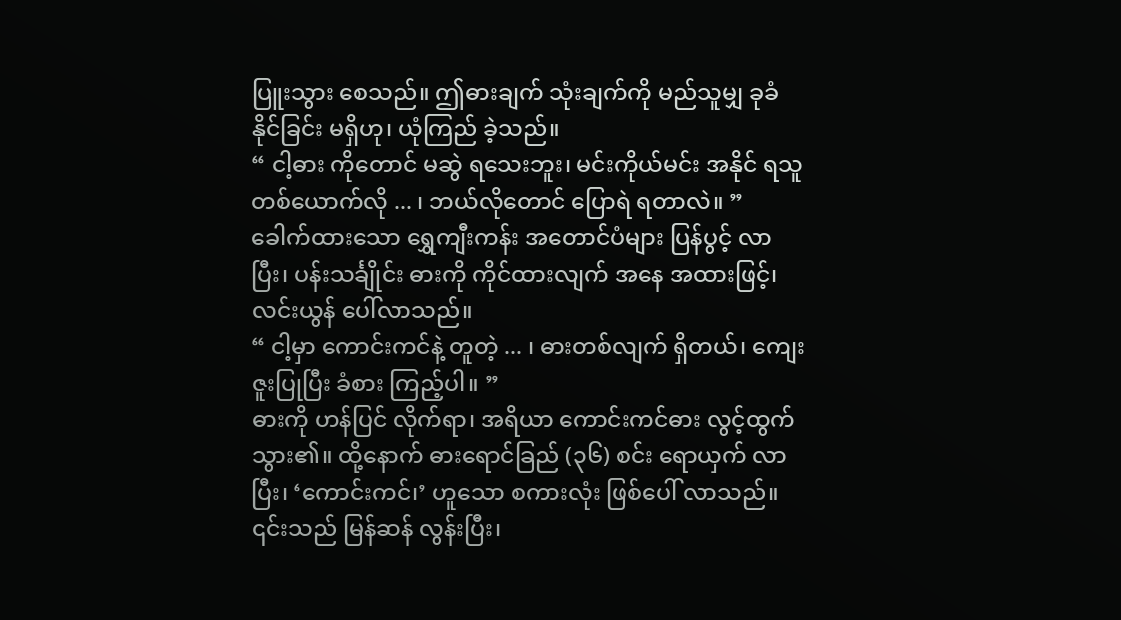ပြူးသွား စေသည်။ ဤဓားချက် သုံးချက်ကို မည်သူမျှ ခုခံ နိုင်ခြင်း မရှိဟု၊ ယုံကြည် ခဲ့သည်။
“ ငါ့ဓား ကိုတောင် မဆွဲ ရသေးဘူး၊ မင်းကိုယ်မင်း အနိုင် ရသူ တစ်ယောက်လို ... ၊ ဘယ်လိုတောင် ပြောရဲ ရတာလဲ။ ”
ခေါက်ထားသော ရွှေကျီးကန်း အတောင်ပံများ ပြန်ပွင့် လာပြီး၊ ပန်းသင်္ချိုင်း ဓားကို ကိုင်ထားလျက် အနေ အထားဖြင့်၊ လင်းယွန် ပေါ်လာသည်။
“ ငါ့မှာ ကောင်းကင်နဲ့ တူတဲ့ ... ၊ ဓားတစ်လျက် ရှိတယ်၊ ကျေးဇူးပြုပြီး ခံစား ကြည့်ပါ။ ”
ဓားကို ဟန်ပြင် လိုက်ရာ၊ အရိယာ ကောင်းကင်ဓား လွင့်ထွက် သွား၏။ ထို့နောက် ဓားရောင်ခြည် (၃၆) စင်း ရောယှက် လာပြီး၊ ‘ကောင်းကင်၊’ ဟူသော စကားလုံး ဖြစ်ပေါ် လာသည်။
၎င်းသည် မြန်ဆန် လွန်းပြီး၊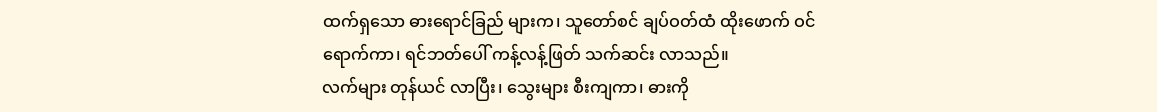ထက်ရှသော ဓားရောင်ခြည် များက၊ သူတော်စင် ချပ်ဝတ်ထံ ထိုးဖောက် ဝင်ရောက်ကာ၊ ရင်ဘတ်ပေါ် ကန့်လန့်ဖြတ် သက်ဆင်း လာသည်။
လက်များ တုန်ယင် လာပြီး၊ သွေးများ စီးကျကာ၊ ဓားကို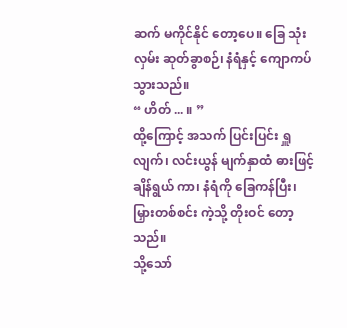ဆက် မကိုင်နိုင် တော့ပေ။ ခြေ သုံးလှမ်း ဆုတ်ခွာစဉ်၊ နံရံနှင့် ကျောကပ် သွားသည်။
“ ဟိတ် ... ။ ”
ထို့ကြောင့် အသက် ပြင်းပြင်း ရှူလျက်၊ လင်းယွန် မျက်နှာထံ ဓားဖြင့် ချိန်ရွယ် ကာ၊ နံရံကို ခြေကန်ပြီး၊ မြှားတစ်စင်း ကဲ့သို့ တိုးဝင် တော့သည်။
သို့သော်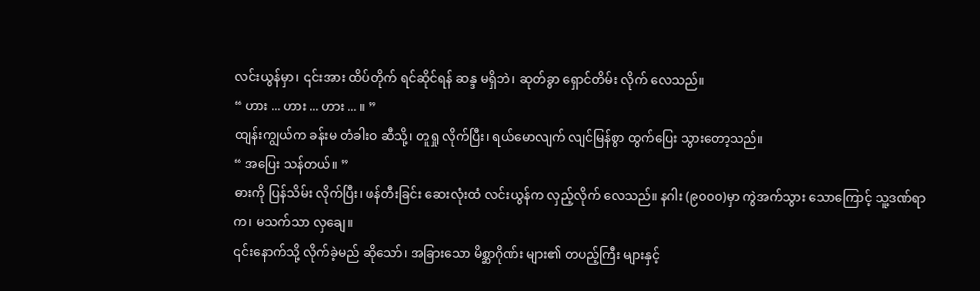လင်းယွန်မှာ၊ ၎င်းအား ထိပ်တိုက် ရင်ဆိုင်ရန် ဆန္ဒ မရှိဘဲ၊ ဆုတ်ခွာ ရှောင်တိမ်း လိုက် လေသည်။
“ ဟား ... ဟား ... ဟား ... ။ ”
ထျန်းကျွယ်က ခန်းမ တံခါးဝ ဆီသို့၊ တူရှု လိုက်ပြီး၊ ရယ်မောလျက် လျင်မြန်စွာ ထွက်ပြေး သွားတော့သည်။
“ အပြေး သန်တယ်။ ”
ဓားကို ပြန်သိမ်း လိုက်ပြီး၊ ဖန်တီးခြင်း ဆေးလုံးထံ လင်းယွန်က လှည့်လိုက် လေသည်။ နဂါး (၉၀၀၀)မှာ ကွဲအက်သွား သောကြောင့် သူ့ဒဏ်ရာက၊ မသက်သာ လှချေ။
၎င်းနောက်သို့ လိုက်ခဲ့မည် ဆိုသော်၊ အခြားသော မိစ္ဆာဂိုဏ်း များ၏ တပည့်ကြီး များနှင့်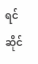ရင်ဆိုင်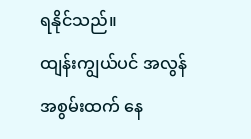ရနိုင်သည်။
ထျန်းကျွယ်ပင် အလွန် အစွမ်းထက် နေ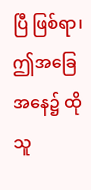ပြီ ဖြစ်ရာ၊ ဤအခြေ အနေ၌ ထိုသူ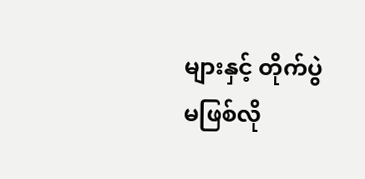များနှင့် တိုက်ပွဲ မဖြစ်လို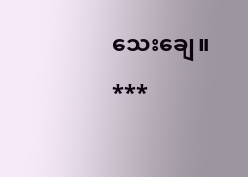သေးချေ။
***